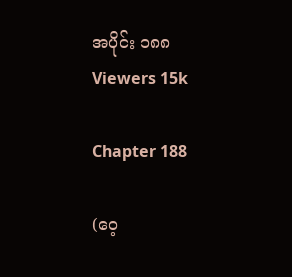အပိုင်း ၁၈၈
Viewers 15k

Chapter 188

(ဝေ့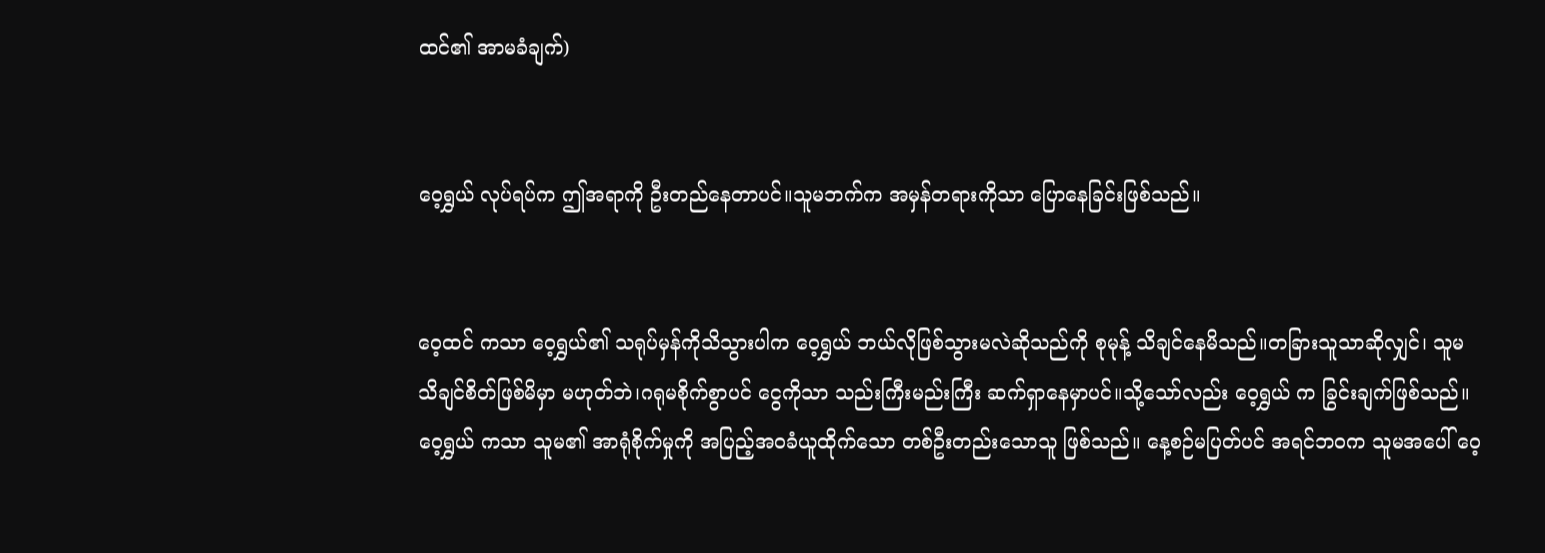ထင်၏ အာမခံချက်)


ဝေ့ရွှယ် လုပ်ရပ်က ဤအရာကို ဦးတည်နေတာပင်။သူမဘက်က အမှန်တရားကိုသာ ပြောနေခြင်းဖြစ်သည်။


ဝေ့ထင် ကသာ ဝေ့ရွှယ်၏ သရုပ်မှန်ကိုသိသွားပါက ဝေ့ရွှယ် ဘယ်လိုဖြစ်သွားမလဲဆိုသည်ကို စုမုန့် သိ‌ချင်နေမိသည်။တခြားသူသာဆိုလျှင်၊ သူမ သိချင်စိတ်ဖြစ်မိမှာ မဟုတ်ဘဲ၊ဂရုမစိုက်စွာပင် ငွေကိုသာ သည်းကြီးမည်းကြီး ဆက်ရှာနေမှာပင်။သို့သော်လည်း ဝေ့ရွှယ် က ခြွင်းချက်ဖြစ်သည်။ ဝေ့ရွှယ် ကသာ သူမ၏ အာရုံစိုက်မှုကို အပြည့်အဝခံယူထိုက်သော တစ်ဦးတည်းသောသူ ဖြစ်သည်။ နေ့စဉ်မပြတ်ပင် အရင်ဘဝက သူမအပေါ် ဝေ့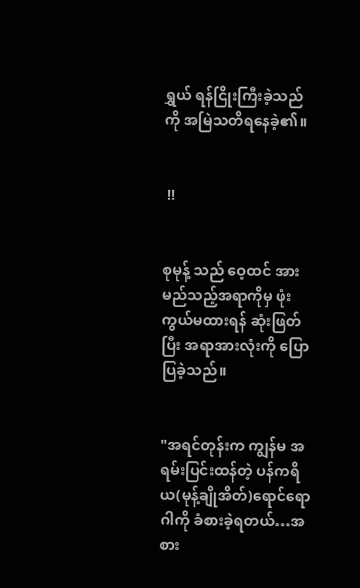ရွှယ် ရန်ငြိုးကြီးခဲ့သည်ကို အမြဲသတိရနေခဲ့၏။


 !!


စုမုန့် သည် ဝေ့ထင် အား မည်သည့်အရာကိုမှ ဖုံးကွယ်မထားရန် ဆုံးဖြတ်ပြီး အရာအားလုံးကို ပြောပြခဲ့သည်။


"အရင်တုန်းက ကျွန်မ အရမ်းပြင်းထန်တဲ့ ပန်ကရိယ(မုန့်ချိုအိတ်)ရောင်ရောဂါကို ခံစားခဲ့ရတယ်…အစား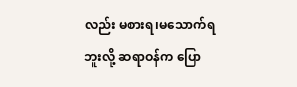လည်း မစားရ၊မသောက်ရဘူးလို့ ဆရာဝန်က ပြော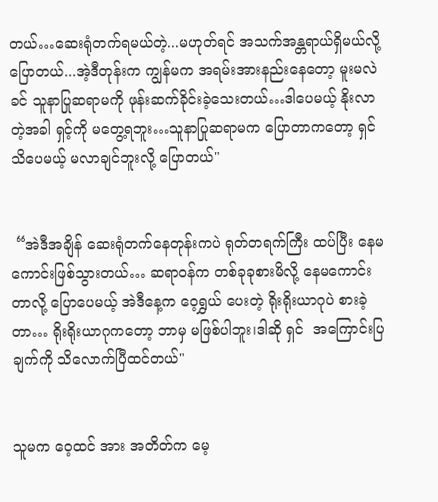တယ်…ဆေးရုံတက်ရမယ်တဲ့...မဟုတ်ရင် အသက်အန္တရာယ်ရှိမယ်လို့ပြောတယ်...အဲ့ဒီတုန်းက ကျွန်မက အရမ်းအားနည်းနေတော့ မူးမလဲခင် သူနာပြုဆရာမကို ဖုန်းဆက်ခိုင်းခဲ့သေးတယ်…ဒါပေမယ့် နိုးလာတဲ့အခါ ရှင့်ကို မတွေ့ရဘူး…သူနာပြုဆရာမက ပြောတာကတော့ ရှင် သိပေမယ့် မလာချင်ဘူးလို့ ပြောတယ်"


 “အဲဒီအချိန် ဆေးရုံတက်နေတုန်းကပဲ ရုတ်တရက်ကြီး ထပ်ပြီး နေမကောင်းဖြစ်သွားတယ်… ဆရာဝန်က တစ်ခုခုစားမိလို့ နေမကောင်းတာလို့ ပြောပေမယ့် အဲဒီနေ့က ဝေ့ရွှယ် ပေးတဲ့ ရိုးရိုးယာဂုပဲ စားခဲ့တာ… ရိုးရိုးယာဂုကတော့ ဘာမှ မဖြစ်ပါဘူး၊ဒါဆို ရှင်  အကြောင်းပြချက်ကို သိလောက်ပြီထင်တယ်"


သူမက ဝေ့ထင် အား အတိတ်က မေ့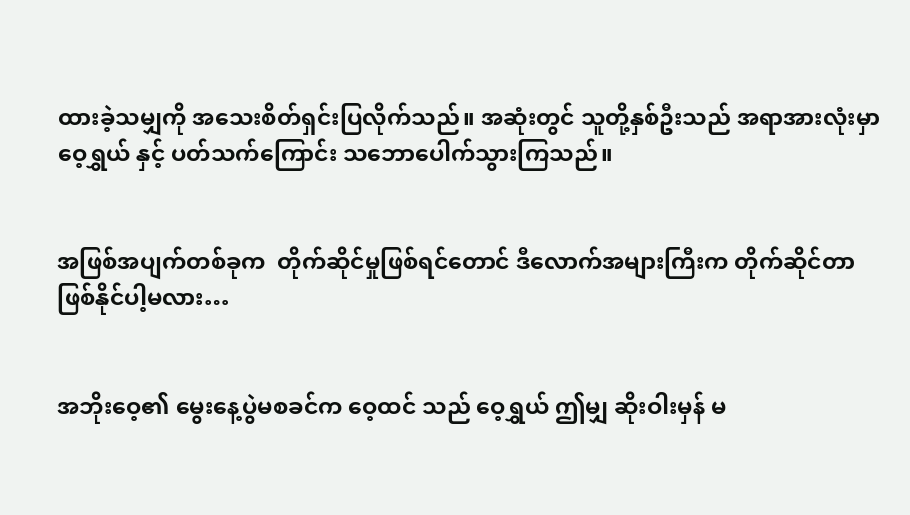ထားခဲ့သမျှကို အသေးစိတ်ရှင်းပြလိုက်သည်။ အဆုံးတွင် သူတို့နှစ်ဦးသည် အရာအားလုံးမှာ ဝေ့ရွှယ် နှင့် ပတ်သက်ကြောင်း သဘောပေါက်သွားကြသည်။


အဖြစ်အပျက်တစ်ခုက  တိုက်ဆိုင်မှုဖြစ်ရင်တောင် ဒီလောက်အများကြီးက တိုက်ဆိုင်တာဖြစ်နိုင်ပါ့မလား…


အဘိုးဝေ့၏ မွေးနေ့ပွဲမစခင်က ဝေ့ထင် သည် ဝေ့ရွှယ် ဤမျှ ဆိုးဝါးမှန် မ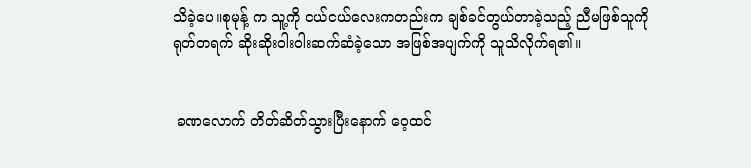သိခဲ့ပေ။စုမုန့် က သူ့ကို ငယ်ငယ်လေးကတည်းက ချစ်ခင်တွယ်တာခဲ့သည့် ညီမဖြစ်သူကို ရုတ်တရက် ဆိုးဆိုးဝါးဝါးဆက်ဆံခဲ့သော အဖြစ်အပျက်ကို သူသိလိုက်ရ၏။


 ခဏလောက် တိတ်ဆိတ်သွားပြီးနောက် ဝေ့ထင်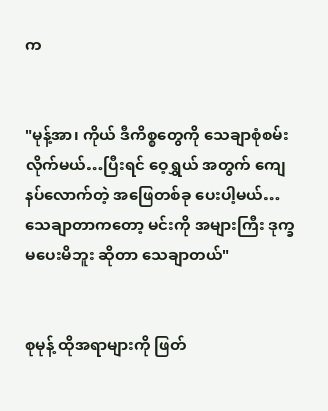က


"မုန့်အာ၊ ကိုယ် ဒီကိစ္စတွေကို သေချာစုံစမ်းလိုက်မယ်…ပြီးရင် ဝေ့ရွှယ် အတွက် ကျေနပ်လောက်တဲ့ အဖြေတစ်ခု ပေးပါ့မယ်…သေချာတာကတော့ မင်းကို အများကြီး ဒုက္ခမပေးမိဘူး ဆိုတာ သေချာတယ်"


စုမုန့် ထိုအရာများကို ဖြတ်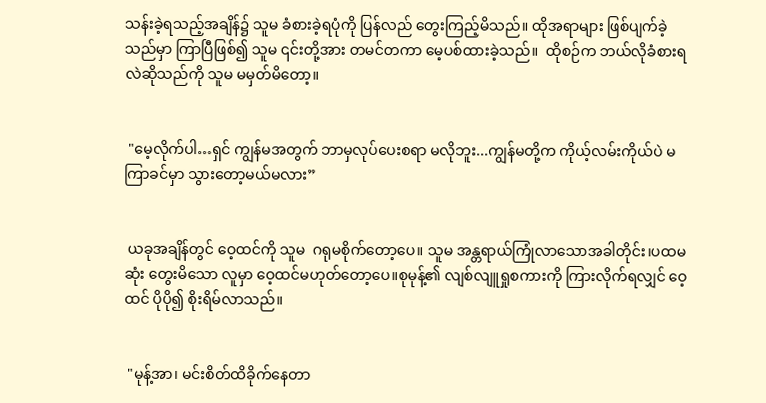သန်းခဲ့ရသည့်အချိန်၌ သူမ ခံစားခဲ့ရပုံကို ပြန်လည် တွေးကြည့်မိသည်။ ထိုအရာများ ဖြစ်ပျက်ခဲ့သည်မှာ ကြာပြီဖြစ်၍ သူမ ၎င်းတို့အား တမင်တကာ မေ့ပစ်ထားခဲ့သည်။  ထိုစဉ်က ဘယ်လိုခံစားရလဲဆိုသည်ကို သူမ မမှတ်မိတော့။


 "မေ့လိုက်ပါ…ရှင် ကျွန်မအတွက် ဘာမှလုပ်ပေးစရာ မလိုဘူး...ကျွန်မတို့က ကိုယ့်လမ်းကိုယ်ပဲ မကြာခင်မှာ သွားတော့မယ်မလား”


 ယခုအချိန်တွင် ဝေ့ထင်ကို သူမ  ဂရုမစိုက်တော့ပေ။ သူမ အန္တရာယ်ကြုံလာသောအခါတိုင်း၊ပထမဆုံး တွေးမိသော လူမှာ ဝေ့ထင်မဟုတ်တော့ပေ။စုမုန့်၏ လျစ်လျူရှုစကားကို ကြားလိုက်ရလျှင် ဝေ့ထင် ပိုပို၍ စိုးရိမ်လာသည်။


 "မုန့်အာ၊ မင်းစိတ်ထိခိုက်နေတာ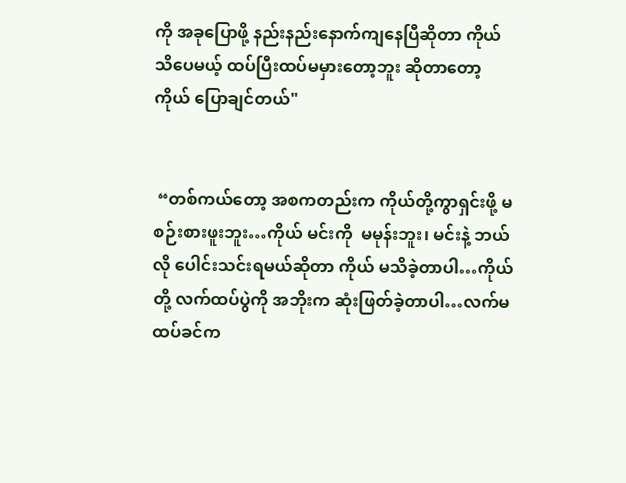ကို အခုပြောဖို့ နည်းနည်းနောက်ကျနေပြီဆိုတာ ကိုယ် သိပေမယ့် ထပ်ပြီးထပ်မမှားတော့ဘူး ဆိုတာတော့ ကိုယ် ပြောချင်တယ်"


 “တစ်ကယ်တော့ အစကတည်းက ကိုယ်တို့ကွာရှင်းဖို့ မစဉ်းစားဖူးဘူး…ကိုယ် မင်းကို  မမုန်းဘူး၊ မင်းနဲ့ ဘယ်လို ပေါင်းသင်းရမယ်ဆိုတာ ကိုယ် မသိခဲ့တာပါ…ကိုယ်တို့ လက်ထပ်ပွဲကို အဘိုးက ဆုံးဖြတ်ခဲ့တာပါ…လက်မထပ်ခင်က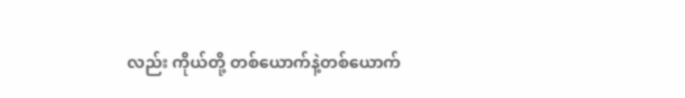လည်း ကိုယ်တို့ တစ်ယောက်နဲ့တစ်ယောက်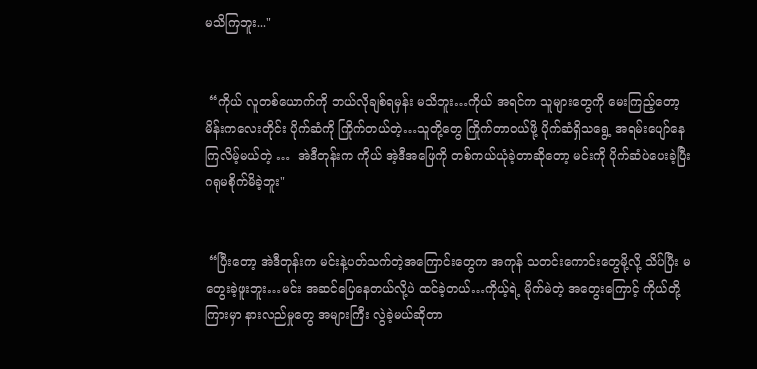မသိကြဘူး..."


 “ကိုယ် လူတစ်ယောက်ကို ဘယ်လိုချစ်ရမှန်း မသိဘူး…ကိုယ် အရင်က သူများတွေကို မေးကြည့်တော့ မိန်းကလေးတိုင်း ပိုက်ဆံကို ကြိုက်တယ်တဲ့…သူတို့တွေ ကြိုက်တာဝယ်ဖို့ ပိုက်ဆံရှိသရွေ့ အရမ်းပျော်နေကြလိမ့်မယ်တဲ့ …  အဲဒီတုန်းက ကိုယ် အဲ့ဒီအဖြေကို တစ်ကယ်ယုံခဲ့တာဆိုတော့ မင်းကို ပိုက်ဆံပဲပေးခဲ့ပြီး ဂရုမစိုက်မိခဲ့ဘူး"


 “ပြီးတော့ အဲဒီတုန်းက မင်းနဲ့ပတ်သက်တဲ့အကြောင်းတွေက အကုန် သတင်းကောင်းတွေမို့လို့ သိပ်ပြီး မတွေးခဲ့ဖူးဘူး…မင်း အဆင်ပြေနေတယ်လို့ပဲ ထင်ခဲ့တယ်…ကိုယ့်ရဲ့ မိုက်မဲတဲ့ အတွေးကြောင့် ကိုယ်တို့ကြားမှာ နားလည်မှုတွေ အများကြီး လွဲခဲ့မယ်ဆိုတာ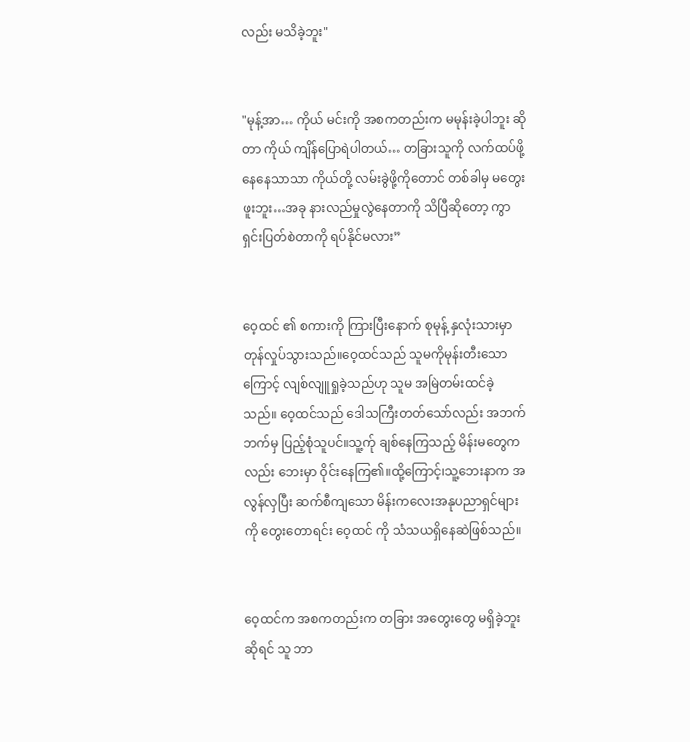လည်း မသိခဲ့ဘူး"


"မုန့်အာ… ကိုယ် မင်းကို အစကတည်းက မမုန်းခဲ့ပါဘူး ဆိုတာ ကိုယ် ကျိန်ပြောရဲပါတယ်… တခြားသူကို လက်ထပ်ဖို့နေနေသာသာ ကိုယ်တို့ လမ်းခွဲဖို့ကိုတောင် တစ်ခါမှ မတွေးဖူးဘူး…အခု နားလည်မှုလွဲနေတာကို သိပြီဆိုတော့ ကွာရှင်းပြတ်စဲတာကို ရပ်နိုင်မလား”


ဝေ့ထင် ၏ စကားကို ကြားပြီးနောက် စုမုန့် နှလုံးသားမှာ တုန်လှုပ်သွားသည်။ဝေ့ထင်သည် သူမကိုမုန်းတီးသောကြောင့် လျစ်လျူရှုခဲ့သည်ဟု သူမ အမြဲတမ်းထင်ခဲ့သည်။ ဝေ့ထင်သည် ဒေါသကြီးတတ်သော်လည်း အဘက်ဘက်မှ ပြည့်စုံသူပင်။သူ့က်ု ချစ်နေကြသည့် မိန်းမတွေကလည်း ဘေးမှာ ဝိုင်းနေကြ၏။ထို့ကြောင့်၊သူ့ဘေးနာက အလွန်လှပြီး ဆက်စီကျသော မိန်းကလေးအနုပညာရှင်များကို တွေးတောရင်း ဝေ့ထင် ကို သံသယရှိနေဆဲဖြစ်သည်။


ဝေ့ထင်က အစကတည်းက တခြား အတွေးတွေ မရှိခဲ့ဘူးဆိုရင် သူ ဘာ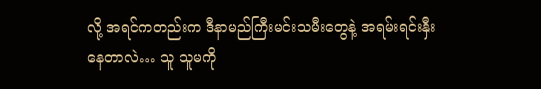လို့ အရင်ကတည်းက ဒီနာမည်ကြီးမင်းသမီးတွေနဲ့ အရမ်းရင်းနှီးနေတာလဲ… သူ သူမကို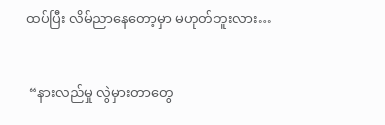ထပ်ပြီး လိမ်ညာနေတော့မှာ မဟုတ်ဘူးလား…


 “နားလည်မှု လွဲမှားတာတွေ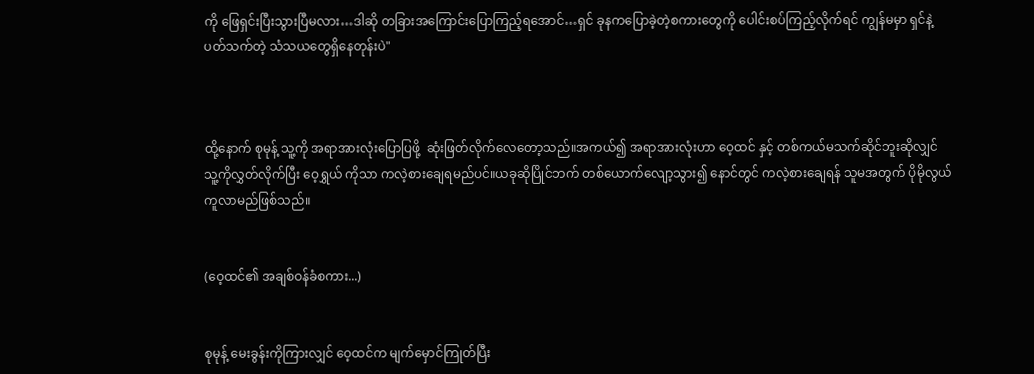ကို ဖြေရှင်းပြီးသွားပြီမလား…ဒါဆို တခြားအကြောင်းပြောကြည့်ရအောင်…ရှင် ခုနကပြောခဲ့တဲ့စကားတွေကို ပေါင်းစပ်ကြည့်လိုက်ရင် ကျွန်မမှာ ရှင်နဲ့ပတ်သက်တဲ့ သံသယတွေရှိနေတုန်းပဲ"



ထို့နောက် စုမုန့် သူ့ကို အရာအားလုံးပြောပြဖို့  ဆုံးဖြတ်လိုက်လေတော့သည်။အကယ်၍ အရာအားလုံးဟာ ဝေ့ထင် နှင့် တစ်ကယ်မသက်ဆိုင်ဘူးဆိုလျှင် သူ့ကိုလွှတ်လိုက်ပြီး ဝေ့ရွှယ် ကိုသာ ကလဲ့စားချေရမည်ပင်။ယခုဆိုပြိုင်ဘက် တစ်ယောက်လျော့သွား၍ နောင်တွင် ကလဲ့စားချေရန် သူမအတွက် ပိုမိုလွယ်ကူလာမည်ဖြစ်သည်။


(ဝေ့ထင်၏ အချစ်ဝန်ခံစကား...)


စုမုန့် မေးခွန်းကိုကြားလျှင် ဝေ့ထင်က မျက်မှောင်ကြုတ်ပြီး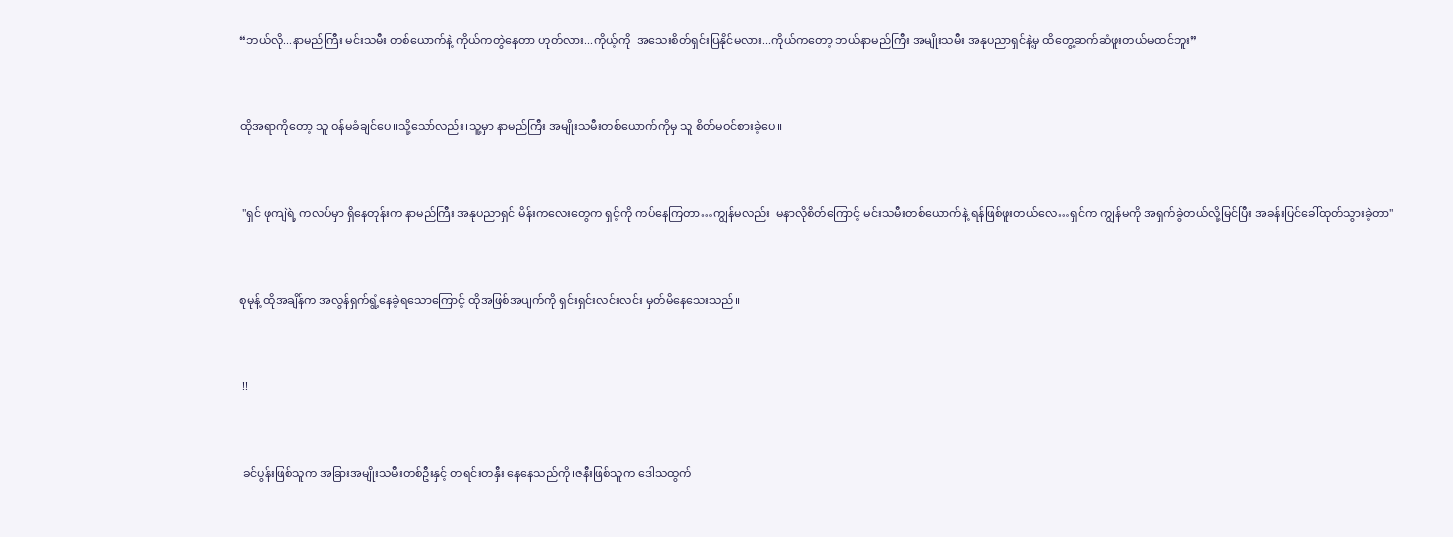“ဘယ်လို...နာမည်ကြီး မင်းသမီး တစ်ယောက်နဲ့ ကိုယ်ကတွဲနေတာ ဟုတ်လား...ကိုယ့်ကို  အသေးစိတ်ရှင်းပြနိုင်မလား...ကိုယ်ကတော့ ဘယ်နာမည်ကြီး အမျိုးသမီး အနုပညာရှင်နဲ့မှ ထိတွေ့ဆက်ဆံဖူးတယ်မထင်ဘူး”


ထိုအရာကိုတော့ သူ ဝန်မခံချင်ပေ။သို့သော်လည်း၊သူ့မှာ နာမည်ကြီး အမျိုးသမီးတစ်ယောက်ကိုမှ သူ စိတ်မဝင်စားခဲ့ပေ။


 "ရှင် ဖုကျဲရဲ့ ကလပ်မှာ ရှိနေတုန်းက နာမည်ကြီး အနုပညာရှင် မိန်းကလေးတွေက ရှင့်ကို ကပ်‌နေကြတာ…ကျွန်မလည်း  မနာလိုစိတ်ကြောင့် မင်းသမီးတစ်ယောက်နဲ့ ရန်ဖြစ်ဖူးတယ်လေ…ရှင်က ကျွန်မကို အရှက်ခွဲတယ်လို့မြင်ပြီး အခန်းပြင်ခေါ်ထုတ်သွားခဲ့တာ"


စုမုန့် ထိုအချိန်က အလွန်ရှက်ရွံ့နေခဲ့ရသောကြောင့် ထိုအဖြစ်အပျက်ကို ရှင်းရှင်းလင်းလင်း မှတ်မိနေသေးသည်။


 !!


 ခင်ပွန်းဖြစ်သူက အခြားအမျိုးသမီးတစ်ဦးနှင့် တရင်းတနှီး နေနေသည်ကို၊ဇနီးဖြစ်သူက ဒေါသထွက်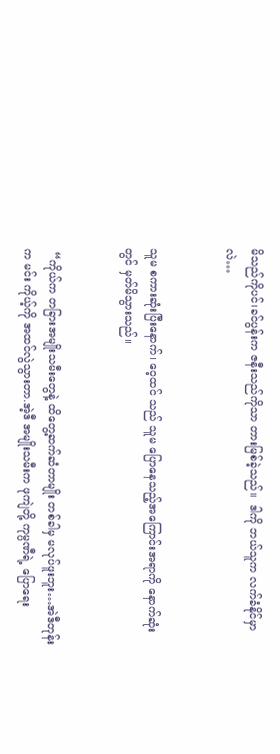မိသည်ကိုပင်၊ခင်ပွန်းက ဇနီးသည်ကိုသာ တားမြစ်ခဲ့သည်။  ဒါကို ဘယ်သူက လက်ခံနိုင်မှာလဲ…


သူမ စကားဆုံးပြီးနောက်၊ ဝေ့ထင် သည် သူမ ပြောနေသည့်အကြောင်းအရာကို နောက်ဆုံးတွင် မှတ်မိသွားသည်။


 “ကိုယ်က တခြားအမျိုးသမီးတွေနဲ့ ထိတွေ့ဆက်ဆံတာမျိုး တစ်ခါမှ မလုပ်ဖူးဘူး…အဲဒီတုန်းက မင်း ကိုယ့်ကို အထင်လွဲသွားတာ.အဲ့ဒီ အမျိုးသမီးက ဖုကျဲတို့ ကုမ္ပဏီရဲ့ ပြောရေး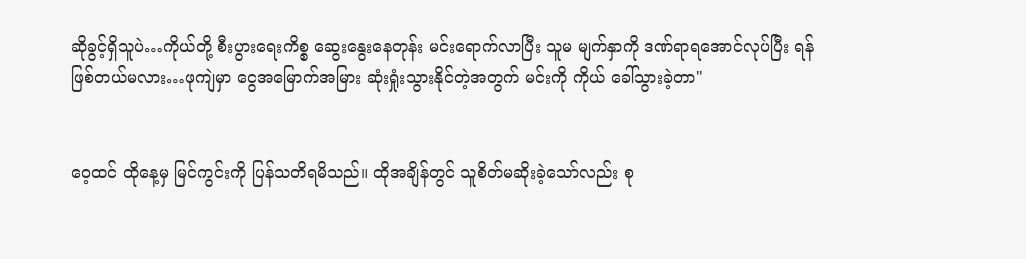ဆိုခွင့်ရှိသူပဲ…ကိုယ်တို့ စီးပွားရေးကိစ္စ ဆွေးနွေးနေတုန်း မင်းရောက်လာပြီး သူမ မျက်နှာကို ဒဏ်ရာရအောင်လုပ်ပြီး ရန်ဖြစ်တယ်မလား…ဖုကျဲမှာ ငွေအမြောက်အမြား ဆုံးရှုံးသွားနိုင်တဲ့အတွက် မင်းကို ကိုယ် ခေါ်သွားခဲ့တာ"


ဝေ့ထင် ထိုနေ့မှ မြင်ကွင်းကို ပြန်သတိရမိသည်။ ထိုအချိန်တွင် သူစိတ်မဆိုးခဲ့သော်လည်း စု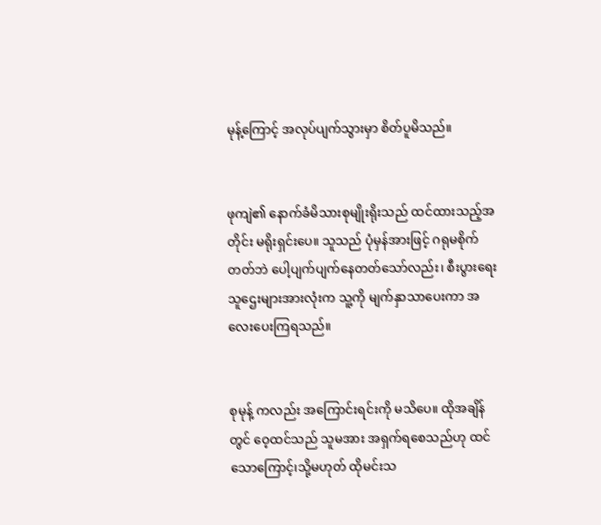မုန့်ကြောင့် အလုပ်ပျက်သွားမှာ စိတ်ပူမိသည်။


ဖုကျဲ၏ နောက်ခံမိသားစုမျိုးရိုးသည် ထင်ထားသည့်အတိုင်း မရိုးရှင်းပေ။ သူသည် ပုံမှန်အားဖြင့် ဂရုမစိုက်တတ်ဘဲ ပေါ့ပျက်ပျက်နေတတ်သော်လည်း၊ စီးပွားရေး သူဌေးများအားလုံးက သူ့ကို မျက်နှာသာပေးကာ အလေးပေးကြရသည်။


စုမုန့် ကလည်း အကြောင်းရင်းကို မသိပေ။ ထိုအချိန်တွင် ဝေ့ထင်သည် သူမအား အရှက်ရစေသည်ဟု ထင်သောကြောင့်၊သို့မဟုတ် ထိုမင်းသ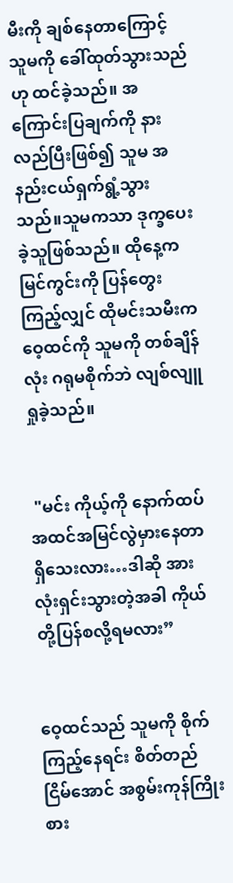မီးကို ချစ်နေတာကြောင့် သူမကို ခေါ်ထုတ်သွားသည်ဟု ထင်ခဲ့သည်။ အကြောင်းပြချက်ကို နားလည်ပြီးဖြစ်၍ သူမ အနည်းငယ်ရှက်ရွံ့သွားသည်။သူမကသာ ဒုက္ခပေးခဲ့သူဖြစ်သည်။ ထိုနေ့က မြင်ကွင်းကို ပြန်တွေးကြည့်လျှင် ထိုမင်းသမီးက ဝေ့ထင်ကို သူမကို တစ်ချိန်လုံး ဂရုမစိုက်ဘဲ လျစ်လျူရှုခဲ့သည်။


 "မင်း ကိုယ့်ကို နောက်ထပ် အထင်အမြင်လွဲမှားနေတာ ရှိသေးလား…ဒါဆို အားလုံးရှင်းသွားတဲ့အခါ ကိုယ်တို့ပြန်စလို့ရမလား”


ဝေ့ထင်သည် သူမကို စိုက်ကြည့်နေရင်း စိတ်တည်ငြိမ်အောင် အစွမ်းကုန်ကြိုးစား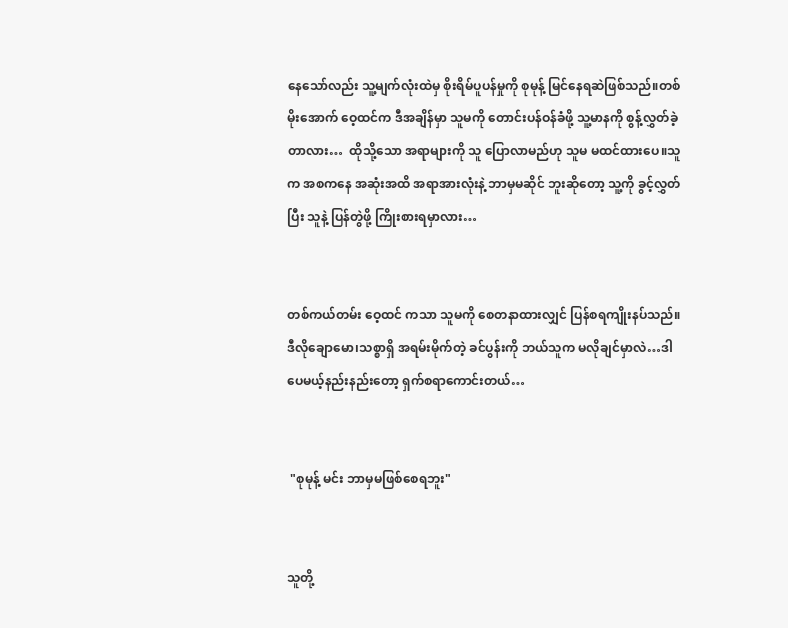နေသော်လည်း သူ့မျက်လုံးထဲမှ စိုးရိမ်ပူပန်မှုကို စုမုန့် မြင်နေရဆဲဖြစ်သည်။တစ်မိုးအောက် ဝေ့ထင်က ဒီအချိန်မှာ သူမကို တောင်းပန်ဝန်ခံဖို့ သူ့မာနကို စွန့်လွှတ်ခဲ့တာလား…  ထိုသို့သော အရာများကို သူ ပြောလာမည်ဟု သူမ မထင်ထားပေ။သူက အစကနေ အဆုံးအထိ အရာအားလုံးနဲ့ ဘာမှမဆိုင် ဘူး‌ဆိုတော့ သူ့ကို ခွင့်လွှတ်ပြီး သူနဲ့ ပြန်တွဲဖို့ ကြိုးစားရမှာလား…


တစ်ကယ်တမ်း ဝေ့ထင် ကသာ သူမကို စေတနာထားလျှင် ပြန်စရကျိုးနပ်သည်။ဒီလိုချောမော၊သစ္စာရှိ အရမ်းမိုက်တဲ့ ခင်ပွန်းကို ဘယ်သူက မလိုချင်မှာလဲ…ဒါပေမယ့်နည်းနည်းတော့ ရှက်စရာကောင်းတယ်…


 "စုမုန့် မင်း ဘာမှမဖြစ်စေရဘူး"


သူတို့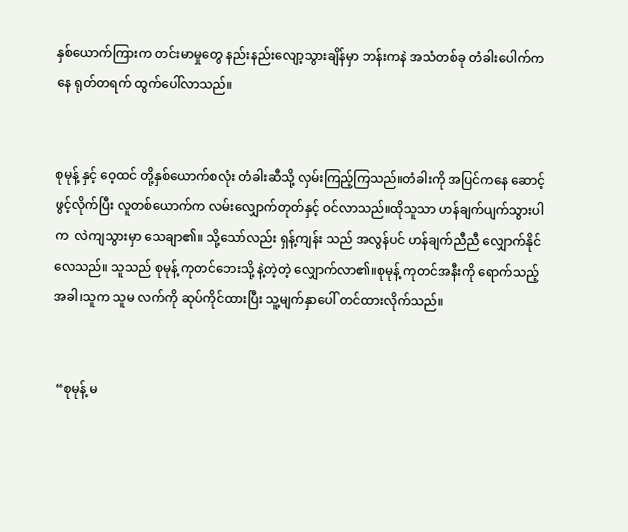နှစ်ယောက်ကြားက တင်းမာမှုတွေ နည်းနည်းလျော့သွားချိန်မှာ ဘန်းကနဲ အသံတစ်ခု တံခါးပေါက်ကနေ ရုတ်တရက် ထွက်ပေါ်လာသည်။


စုမုန့် နှင့် ဝေ့ထင် တို့နှစ်ယောက်စလုံး တံခါးဆီသို့ လှမ်းကြည့်ကြသည်။တံခါးကို အပြင်ကနေ ဆောင့်ဖွင့်လိုက်ပြီး လူတစ်ယောက်က လမ်းလျှောက်တုတ်နှင့် ဝင်လာသည်။ထိုသူသာ ဟန်ချက်ပျက်သွားပါက  လဲကျသွားမှာ သေချာ၏။ သို့သော်လည်း ရှန့်ကျန်း သည် အလွန်ပင် ဟန်ချက်ညီညီ လျှောက်နိုင်လေသည်။ သူသည် စုမုန့် ကုတင်ဘေးသို့ နဲ့တဲ့တဲ့ လျှောက်လာ၏။စုမုန့် ကုတင်အနီးကို ရောက်သည့်အခါ၊သူက သူမ လက်ကို ဆုပ်ကိုင်ထားပြီး သူ့မျက်နှာပေါ် တင်ထားလိုက်သည်။


 “စုမုန့် မ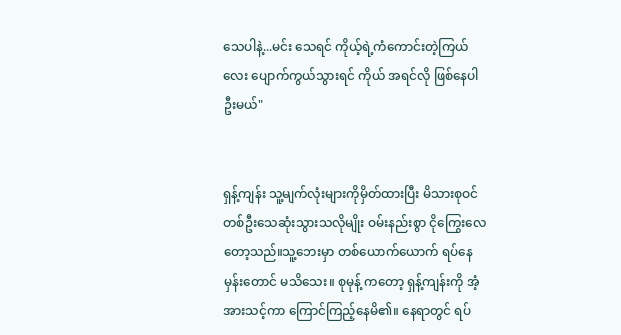သေပါနဲ့...မင်း သေရင် ကိုယ့်ရဲ့ကံကောင်းတဲ့ကြယ်လေး ပျောက်ကွယ်သွားရင် ကိုယ် အရင်လို ဖြစ်နေပါဦးမယ်"


ရှန့်ကျန်း သူ့မျက်လုံးများကိုမှိတ်ထားပြီး မိသားစုဝင်တစ်ဦးသေဆုံးသွားသလိုမျိုး ဝမ်းနည်းစွာ ငိုကြွေးလေတော့သည်။သူ့ဘေးမှာ တစ်ယောက်ယောက် ရပ်နေမှန်းတောင် မသိသေး။ စုမုန့် ကတော့ ရှန့်ကျန်းကို အံ့အားသင့်ကာ ကြောင်ကြည့်နေမိ၏။ နေရာတွင် ရပ်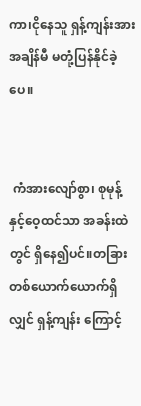ကာ၊ငိုနေသူ ရှန့်ကျန်းအား အချိန်မီ မတုံ့ပြန်နိုင်ခဲ့ပေ။


 ကံအားလျော်စွာ၊ စုမုန့် နှင့်ဝေ့ထင်သာ အခန်းထဲတွင် ရှိနေ၍ပင်။တခြားတစ်ယောက်ယောက်ရှိလျှင် ရှန့်ကျန်း ကြောင့်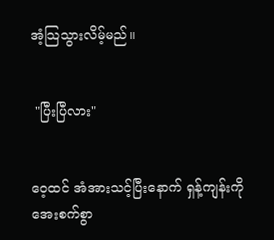အံ့သြသွားလိမ့်မည်။


 "ပြီးပြီလား"


ဝေ့ထင် အံအားသင့်ပြီးနောက် ရှန့်ကျန်းကို အေးစက်စွာ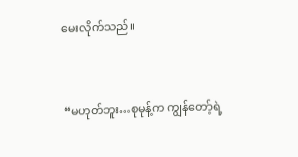မေးလိုက်သည်။


 “မဟုတ်ဘူး…စုမုန့်က ကျွန်တော့်ရဲ့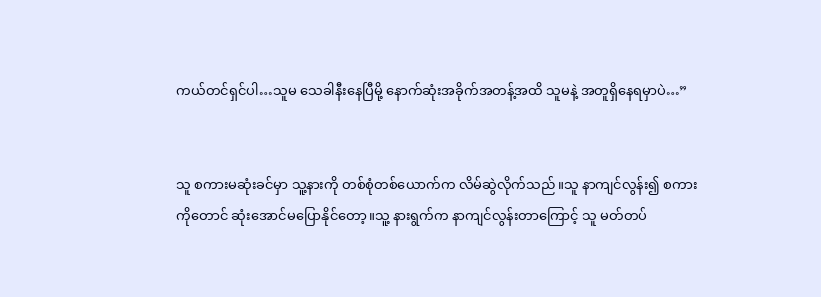ကယ်တင်ရှင်ပါ…သူမ သေခါနီးနေပြီမို့ နောက်ဆုံးအခိုက်အတန့်အထိ သူမနဲ့ အတူရှိနေရမှာပဲ…”


သူ စကားမဆုံးခင်မှာ သူ့နားကို တစ်စုံတစ်ယောက်က လိမ်ဆွဲလိုက်သည်။သူ နာကျင်လွန်း၍ စကားကိုတောင် ဆုံးအောင်မပြောနိုင်တော့။သူ့ နားရွက်က နာကျင်လွန်းတာကြောင့် သူ မတ်တပ်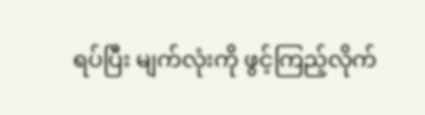ရပ်ပြီး မျက်လုံးကို ဖွင့်ကြည့်လိုက်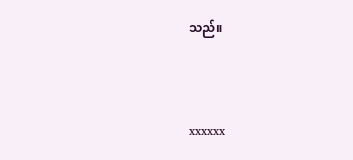သည်။



xxxxxx